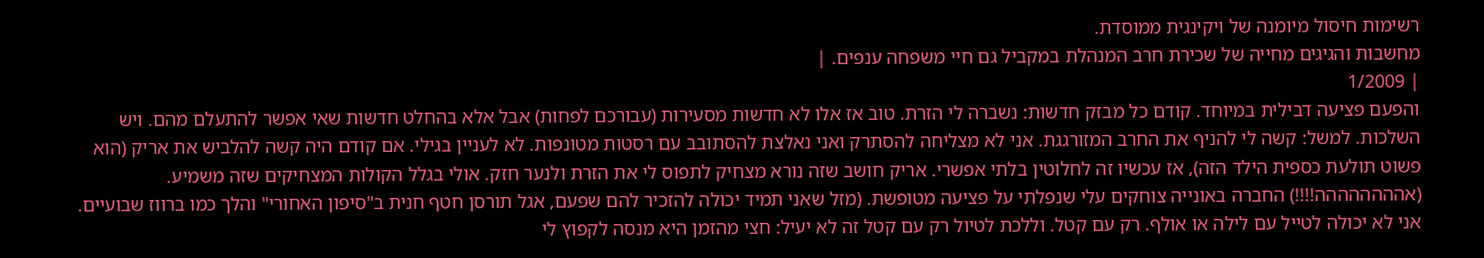רשימות חיסול מיומנה של ויקינגית ממוסדת.
מחשבות והגיגים מחייה של שכירת חרב המנהלת במקביל גם חיי משפחה ענפים. |
| 1/2009
והפעם פציעה דבילית במיוחד. קודם כל מבזק חדשות: נשברה לי הזרת. טוב אז אלו לא חדשות מסעירות (עבורכם לפחות) אבל אלא בהחלט חדשות שאי אפשר להתעלם מהם. ויש השלכות. למשל: קשה לי להניף את החרב המזורגגת. אני לא מצליחה להסתרק ואני נאלצת להסתובב עם רסטות מטונפות. לא לעניין בגילי. אם קודם היה קשה להלביש את אריק (הוא פשוט תולעת כספית הילד הזה), אז עכשיו זה לחלוטין בלתי אפשרי. אריק חושב שזה נורא מצחיק לתפוס לי את הזרת ולנער חזק. אולי בגלל הקולות המצחיקים שזה משמיע. (אהההההההה!!!!) החברה באונייה צוחקים עלי שנפלתי על פציעה מטופשת. (מזל שאני תמיד יכולה להזכיר להם שפעם, אגל תורסן חטף חנית ב"סיפון האחורי" והלך כמו ברווז שבועיים. אני לא יכולה לטייל עם לילה או אולף. רק עם קטל. וללכת לטיול רק עם קטל זה לא יעיל: חצי מהזמן היא מנסה לקפוץ לי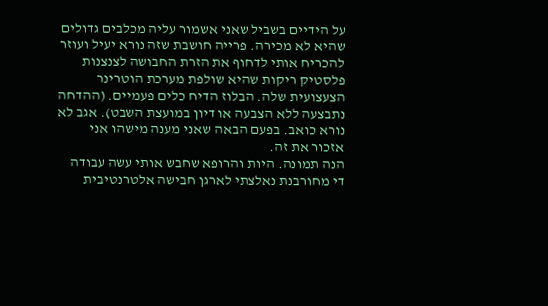על הידיים בשביל שאני אשמור עליה מכלבים גדולים שהיא לא מכירה. פרייה חושבת שזה נורא יעיל ועוזר להכריח אותי לדחוף את הזרת החבושה לצנצנות פלסטיק ריקות שהיא שולפת מערכת הוטרינר הצעצועית שלה. הבלוז הדיח כלים פעמיים. (ההדחה נתבצעה ללא הצבעה או דיון במועצת השבט). אגב לא נורא כואב. בפעם הבאה שאני מענה מישהו אני אזכור את זה.
הנה תמונה. היות והרופא שחבש אותי עשה עבודה די מחורבנת נאלצתי לארגן חבישה אלטרנטיבית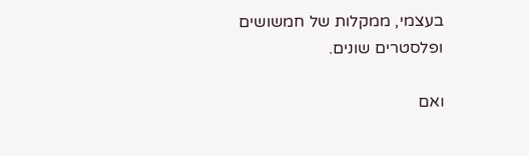בעצמי, ממקלות של חמשושים ופלסטרים שונים.

ואם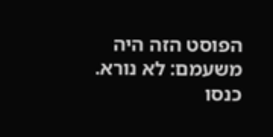הפוסט הזה היה משעמם: לא נורא. כנסו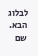לבלוג הבא. שם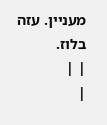מעניין. עזה בלוז.
| |
|